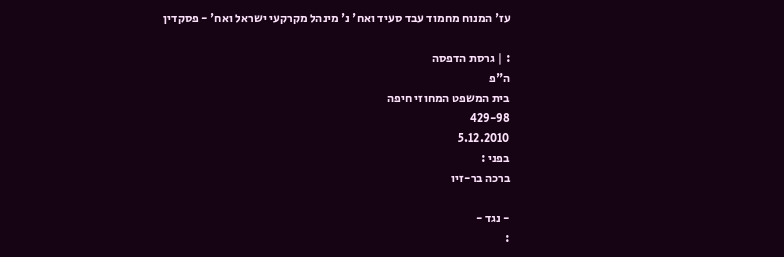עז' המנוח מחמוד עבד סעיד ואח' נ' מינהל מקרקעי ישראל ואח' - פסקדין

: | גרסת הדפסה
ה"פ
בית המשפט המחוזי חיפה
429-98
5.12.2010
בפני :
ברכה בר-זיו

- נגד -
: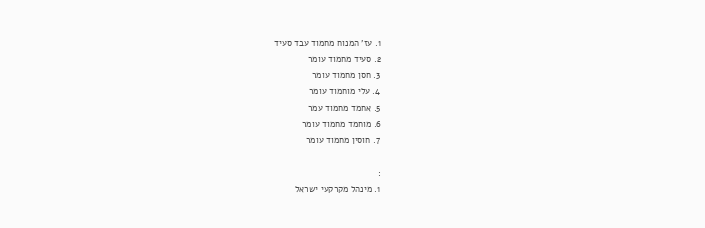1. עז' המנוח מחמוד עבד סעיד
2. סעיד מחמוד עומר
3. חסן מחמוד עומר
4. עלי מוחמוד עומר
5. אחמד מחמוד עמר
6. מוחמד מחמוד עומר
7. חוסין מחמוד עומר

:
1. מינהל מקרקעי ישראל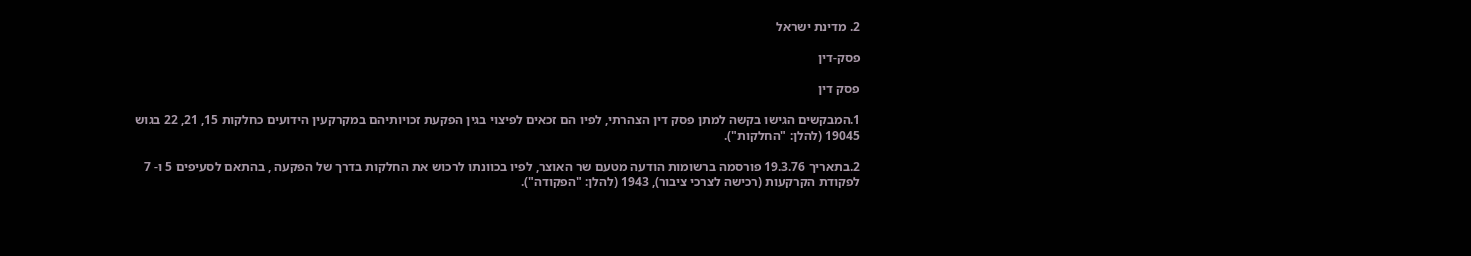2. מדינת ישראל

פסק-דין

פסק דין

1.המבקשים הגישו בקשה למתן פסק דין הצהרתי, לפיו הם זכאים לפיצוי בגין הפקעת זכויותיהם במקרקעין הידועים כחלקות 15, 21, 22 בגוש 19045 (להלן: "החלקות").

2.בתאריך 19.3.76 פורסמה ברשומות הודעה מטעם שר האוצר, לפיו בכוונתו לרכוש את החלקות בדרך של הפקעה , בהתאם לסעיפים 5 ו- 7 לפקודת הקרקעות (רכישה לצרכי ציבור), 1943 (להלן: "הפקודה").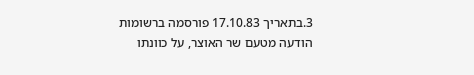3.בתאריך 17.10.83 פורסמה ברשומות הודעה מטעם שר האוצר, על כוונתו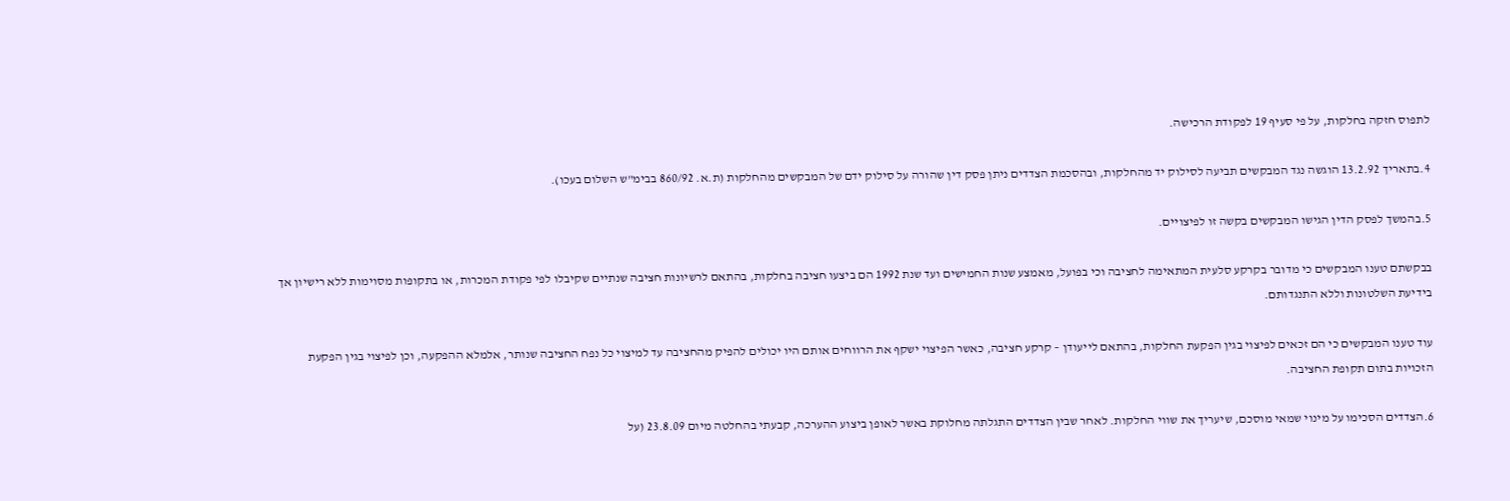לתפוס חזקה בחלקות, על פי סעיף 19 לפקודת הרכישה.

4.בתאריך 13.2.92 הוגשה נגד המבקשים תביעה לסילוק יד מהחלקות, ובהסכמת הצדדים ניתן פסק דין שהורה על סילוק ידם של המבקשים מהחלקות (ת.א. 860/92 בבימ"ש השלום בעכו).

5.בהמשך לפסק הדין הגישו המבקשים בקשה זו לפיצויים.

בבקשתם טענו המבקשים כי מדובר בקרקע סלעית המתאימה לחציבה וכי בפועל, מאמצע שנות החמישים ועד שנת 1992 הם ביצעו חציבה בחלקות, בהתאם לרשיונות חציבה שנתיים שקיבלו לפי פקודת המכרות, או בתקופות מסוימות ללא רישיון אך בידיעת השלטונות וללא התנגדותם.

עוד טענו המבקשים כי הם זכאים לפיצוי בגין הפקעת החלקות, בהתאם לייעודן – קרקע חציבה, כאשר הפיצוי ישקף את הרווחים אותם היו יכולים להפיק מהחציבה עד למיצוי כל נפח החציבה שנותר, אלמלא ההפקעה, וכן לפיצוי בגין הפקעת הזכויות בתום תקופת החציבה.

6.הצדדים הסכימו על מינוי שמאי מוסכם, שיעריך את שווי החלקות. לאחר שבין הצדדים התגלתה מחלוקת באשר לאופן ביצוע ההערכה, קבעתי בהחלטה מיום 23.8.09 (על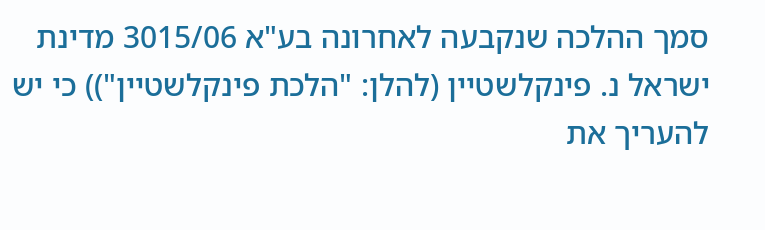סמך ההלכה שנקבעה לאחרונה בע"א 3015/06 מדינת ישראל נ. פינקלשטיין (להלן: "הלכת פינקלשטיין")) כי יש להעריך את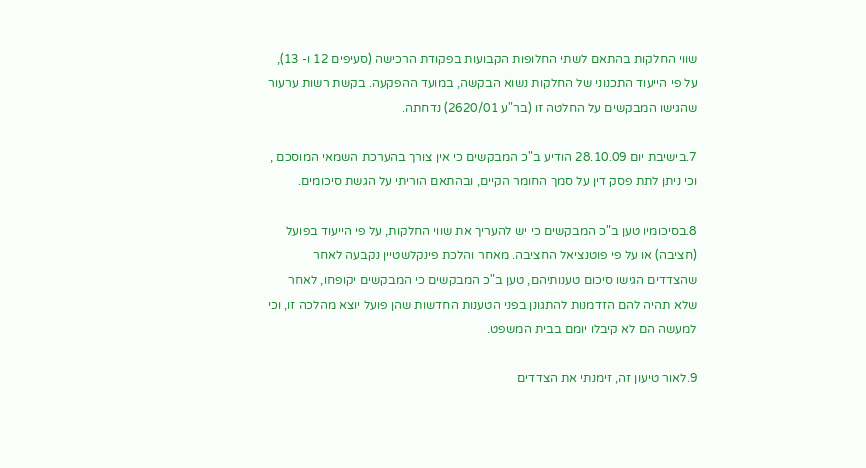שווי החלקות בהתאם לשתי החלופות הקבועות בפקודת הרכישה (סעיפים 12 ו- 13), על פי הייעוד התכנוני של החלקות נשוא הבקשה, במועד ההפקעה. בקשת רשות ערעור שהגישו המבקשים על החלטה זו (בר"ע 2620/01) נדחתה.

7.בישיבת יום 28.10.09 הודיע ב"כ המבקשים כי אין צורך בהערכת השמאי המוסכם , וכי ניתן לתת פסק דין על סמך החומר הקיים, ובהתאם הוריתי על הגשת סיכומים.

8.בסיכומיו טען ב"כ המבקשים כי יש להעריך את שווי החלקות, על פי הייעוד בפועל (חציבה) או על פי פוטנציאל החציבה. מאחר והלכת פינקלשטיין נקבעה לאחר שהצדדים הגישו סיכום טענותיהם, טען ב"כ המבקשים כי המבקשים יקופחו, לאחר שלא תהיה להם הזדמנות להתגונן בפני הטענות החדשות שהן פועל יוצא מהלכה זו, וכי למעשה הם לא קיבלו יומם בבית המשפט.

9.לאור טיעון זה, זימנתי את הצדדים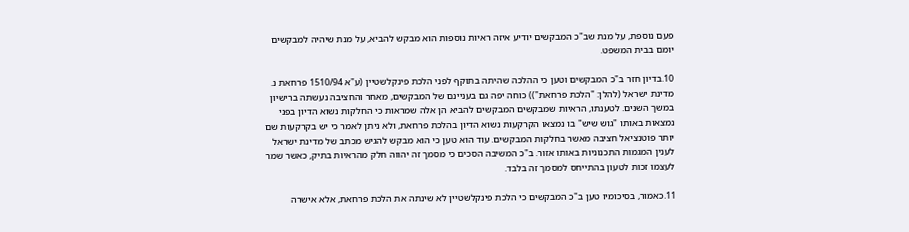פעם נוספת, על מנת שב"כ המבקשים יודיע איזה ראיות נוספות הוא מבקש להביא, על מנת שיהיה למבקשים יומם בבית המשפט.

10.בדיון חזר ב"כ המבקשים וטען כי ההלכה שהיתה בתוקף לפני הלכת פינקלשטיין (ע"א 1510/94 פרחאת נ. מדינת ישראל (להלן: "הלכת פרחאת")) כוחה יפה גם בעניינם של המבקשים, מאחר והחציבה נעשתה ברישיון במשך השנים. לטענתו, הראיות שמבקשים המבקשים להביא הן אלה שמראות כי החלקות נשוא הדיון בפני נמצאות באותו "גוש שיש" בו נמצאו הקרקעות נשוא הדיון בהלכת פרחאת, ולא ניתן לאמר כי יש בקרקעות שם יותר פוטנציאל חציבה מאשר בחלקות המבקשים. עוד הוא טען כי הוא מבקש להגיש מכתב של מדינת ישראל לענין המגמות התכנוניות באותו אזור. ב"כ המשיבה הסכים כי מסמך זה יהווה חלק מהראיות בתיק, כאשר שמר לעצמו זכות לטעון בהתייחס למסמך זה בלבד.

11.כאמור, בסיכומיו טען ב"כ המבקשים כי הלכת פינקלשטיין לא שינתה את הלכת פרחאת, אלא אישרה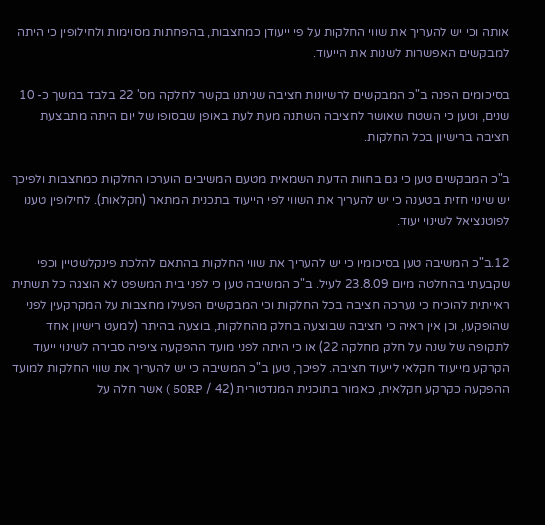אותה וכי יש להעריך את שווי החלקות על פי ייעודן כמחצבות, בהפחתות מסוימות ולחילופין כי היתה למבקשים האפשרות לשנות את הייעוד.

בסיכומים הפנה ב"כ המבקשים לרשיונות חציבה שניתנו בקשר לחלקה מס' 22 בלבד במשך כ- 10 שנים, וטען כי השטח שאושר לחציבה השתנה מעת לעת באופן שבסופו של יום היתה מתבצעת חציבה ברישיון בכל החלקות.

ב"כ המבקשים טען כי גם בחוות הדעת השמאית מטעם המשיבים הוערכו החלקות כמחצבות ולפיכך יש שינוי חזית בטענה כי יש להעריך את השווי לפי הייעוד בתכנית המתאר (חקלאות). לחילופין טענו לפוטנציאל לשינוי יעוד.

12.ב"כ המשיבה טען בסיכומיו כי יש להעריך את שווי החלקות בהתאם להלכת פינקלשטיין וכפי שקבעתי בהחלטה מיום 23.8.09 לעיל. ב"כ המשיבה טען כי לפני בית המשפט לא הוצגה כל תשתית ראייתית להוכיח כי נערכה חציבה בכל החלקות וכי המבקשים הפעילו מחצבות על המקרקעין לפני שהופקעו, וכן אין ראיה כי חציבה שבוצעה בחלק מהחלקות, בוצעה בהיתר (למעט רישיון אחד לתקופה של שנה על חלק מחלקה 22) או כי היתה לפני מועד ההפקעה ציפיה סבירה לשינוי ייעוד הקרקע מייעוד חקלאי לייעוד חציבה. לפיכך, טען ב"כ המשיבה כי יש להעריך את שווי החלקות למועד ההפקעה כקרקע חקלאית, כאמור בתוכנית המנדטורית (42 / 50RP ) אשר חלה על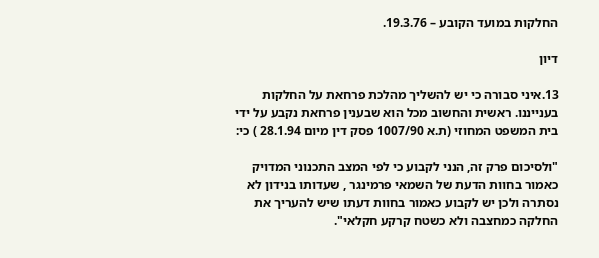החלקות במועד הקובע – 19.3.76.

דיון

13.איני סבורה כי יש להשליך מהלכת פרחאת על החלקות בענייננו. ראשית והחשוב מכל הוא שבענין פרחאת נקבע על ידי בית המשפט המחוזי (ת.א 1007/90 פסק דין מיום 28.1.94 ) כי:

"ולסיכום פרק זה, הנני לקבוע כי לפי המצב התכנוני המדויק כאמור בחוות הדעת של השמאי פרמינגר , שעדותו בנידון לא נסתרה ולכן יש לקבוע כאמור בחוות דעתו שיש להעריך את החלקה כמחצבה ולא כשטח קרקע חקלאי".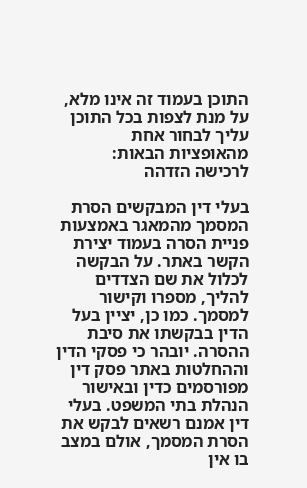התוכן בעמוד זה אינו מלא, על מנת לצפות בכל התוכן עליך לבחור אחת מהאופציות הבאות:
לרכישה הזדהה

בעלי דין המבקשים הסרת המסמך מהמאגר באמצעות פניית הסרה בעמוד יצירת הקשר באתר. על הבקשה לכלול את שם הצדדים להליך, מספרו וקישור למסמך. כמו כן, יציין בעל הדין בבקשתו את סיבת ההסרה. יובהר כי פסקי הדין וההחלטות באתר פסק דין מפורסמים כדין ובאישור הנהלת בתי המשפט. בעלי דין אמנם רשאים לבקש את הסרת המסמך, אולם במצב בו אין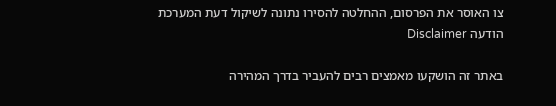צו האוסר את הפרסום, ההחלטה להסירו נתונה לשיקול דעת המערכת
הודעה Disclaimer

באתר זה הושקעו מאמצים רבים להעביר בדרך המהירה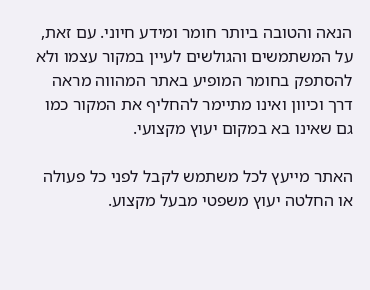הנאה והטובה ביותר חומר ומידע חיוני. עם זאת, על המשתמשים והגולשים לעיין במקור עצמו ולא להסתפק בחומר המופיע באתר המהווה מראה דרך וכיוון ואינו מתיימר להחליף את המקור כמו גם שאינו בא במקום יעוץ מקצועי.

האתר מייעץ לכל משתמש לקבל לפני כל פעולה או החלטה יעוץ משפטי מבעל מקצוע.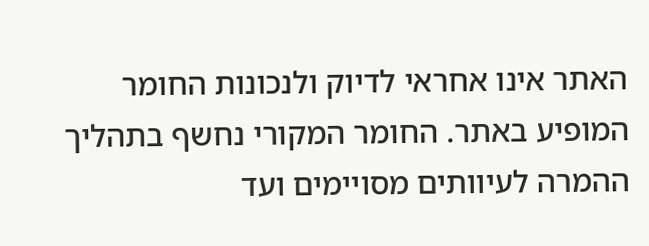האתר אינו אחראי לדיוק ולנכונות החומר המופיע באתר. החומר המקורי נחשף בתהליך ההמרה לעיוותים מסויימים ועד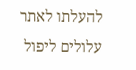להעלתו לאתר עלולים ליפול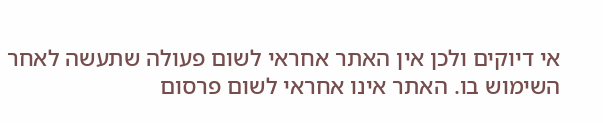אי דיוקים ולכן אין האתר אחראי לשום פעולה שתעשה לאחר השימוש בו. האתר אינו אחראי לשום פרסום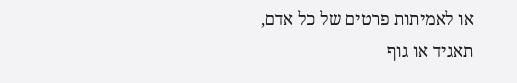או לאמיתות פרטים של כל אדם, תאגיד או גוף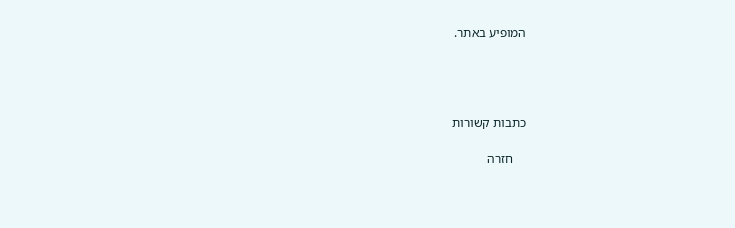המופיע באתר.




כתבות קשורות

    חזרה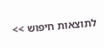לתוצאות חיפוש >>